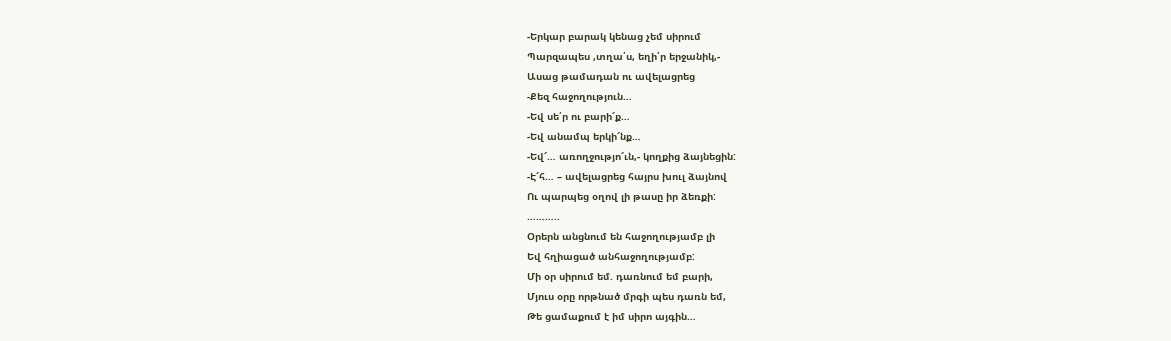-Երկար բարակ կենաց չեմ սիրում
Պարզապես ,տղա՛ս, եղի՛ր երջանիկ,-
Ասաց թամադան ու ավելացրեց
-Քեզ հաջողություն…
-Եվ սե՛ր ու բարի՜ք…
-Եվ անամպ երկի՜նք…
-Եվ՜… առողջությո՜ւն,- կողքից ձայնեցին:
-Է՜հ… – ավելացրեց հայրս խուլ ձայնով
Ու պարպեց օղով լի թասը իր ձեռքի:
………..
Օրերն անցնում են հաջողությամբ լի
Եվ հղիացած անհաջողությամբ:
Մի օր սիրում եմ. դառնում եմ բարի,
Մյուս օրը որթնած մրգի պես դառն եմ,
Թե ցամաքում է իմ սիրո այգին…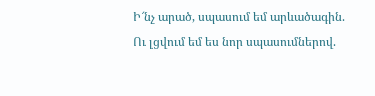Ի՜նչ արած, սպասում եմ արևածագին.
Ու լցվում եմ ես նոր սպասումներով.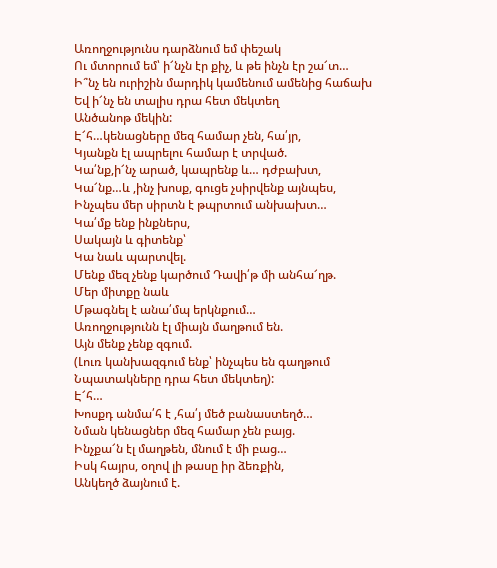Առողջությունս դարձնում եմ փեշակ
Ու մտորում եմ՝ ի՜նչն էր քիչ, և թե ինչն էր շա՜տ…
Ի՞նչ են ուրիշին մարդիկ կամենում ամենից հաճախ
Եվ ի՜նչ են տալիս դրա հետ մեկտեղ
Անծանոթ մեկին:
Է՜հ…կենացները մեզ համար չեն, հա՛յր,
Կյանքն էլ ապրելու համար է տրված.
Կա՛նք,ի՜նչ արած, կապրենք և… դժբախտ,
Կա՜նք…և ,ինչ խոսք, գուցե չսիրվենք այնպես,
Ինչպես մեր սիրտն է թպրտում անխախտ…
Կա՛մք ենք ինքներս,
Սակայն և գիտենք՝
Կա նաև պարտվել.
Մենք մեզ չենք կարծում Դավի՛թ մի անհա՜ղթ.
Մեր միտքը նաև
Մթագնել է անա՛մպ երկնքում…
Առողջությունն էլ միայն մաղթում են.
Այն մենք չենք զգում.
(Լուռ կանխազգում ենք՝ ինչպես են գաղթում
Նպատակները դրա հետ մեկտեղ):
Է՜հ…
Խոսքդ անմա՛հ է ,հա՛յ մեծ բանաստեղծ…
Նման կենացներ մեզ համար չեն բայց.
Ինչքա՜ն էլ մաղթեն, մնում է մի բաց…
Իսկ հայրս, օղով լի թասը իր ձեռքին,
Անկեղծ ձայնում է.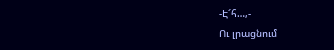-Է՜հ…,-
Ու լրացնում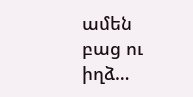ամեն բաց ու իղձ…